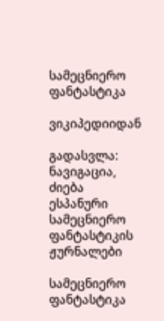სამეცნიერო ფანტასტიკა

ვიკიპედიიდან

გადასვლა: ნავიგაცია, ძიება
ესპანური სამეცნიერო ფანტასტიკის ჟურნალები

სამეცნიერო ფანტასტიკა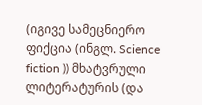(იგივე სამეცნიერო ფიქცია (ინგლ. Science fiction )) მხატვრული ლიტერატურის (და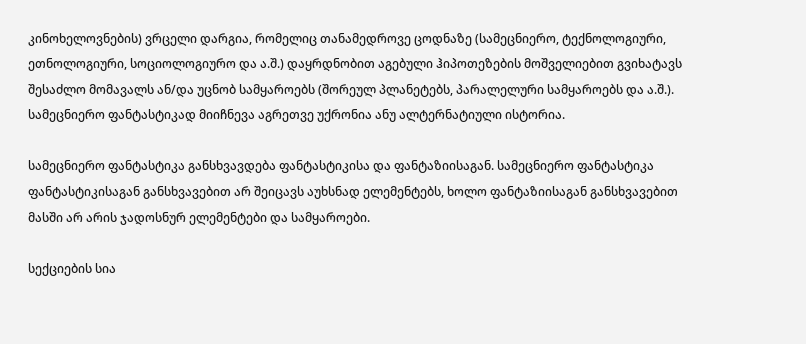კინოხელოვნების) ვრცელი დარგია, რომელიც თანამედროვე ცოდნაზე (სამეცნიერო, ტექნოლოგიური, ეთნოლოგიური, სოციოლოგიურო და ა.შ.) დაყრდნობით აგებული ჰიპოთეზების მოშველიებით გვიხატავს შესაძლო მომავალს ან/და უცნობ სამყაროებს (შორეულ პლანეტებს, პარალელური სამყაროებს და ა.შ.). სამეცნიერო ფანტასტიკად მიიჩნევა აგრეთვე უქრონია ანუ ალტერნატიული ისტორია.

სამეცნიერო ფანტასტიკა განსხვავდება ფანტასტიკისა და ფანტაზიისაგან. სამეცნიერო ფანტასტიკა ფანტასტიკისაგან განსხვავებით არ შეიცავს აუხსნად ელემენტებს, ხოლო ფანტაზიისაგან განსხვავებით მასში არ არის ჯადოსნურ ელემენტები და სამყაროები.

სექციების სია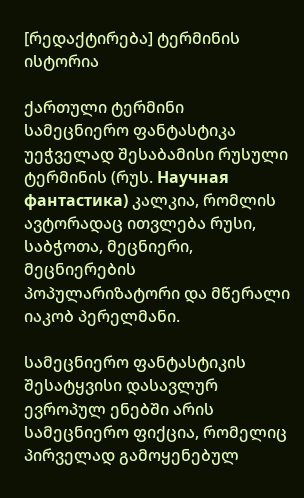[რედაქტირება] ტერმინის ისტორია

ქართული ტერმინი სამეცნიერო ფანტასტიკა უეჭველად შესაბამისი რუსული ტერმინის (რუს. Научная фантастика) კალკია, რომლის ავტორადაც ითვლება რუსი, საბჭოთა, მეცნიერი, მეცნიერების პოპულარიზატორი და მწერალი იაკობ პერელმანი.

სამეცნიერო ფანტასტიკის შესატყვისი დასავლურ ევროპულ ენებში არის სამეცნიერო ფიქცია, რომელიც პირველად გამოყენებულ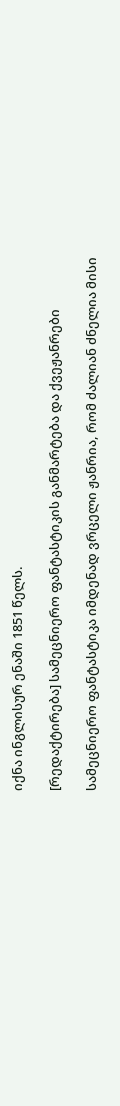იქნა ინგლისურ ენაში 1851 წელს.

[რედაქტირება] სამეცნიერო ფანტასტიკის განმარტება და ქვეჟანრები

სამეცნიერო ფანტასტიკა იმდენად ვრცელი ჟანრია, რომ ძალიან ძნელია მისი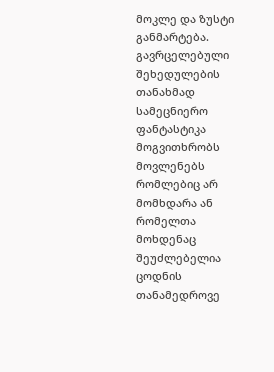მოკლე და ზუსტი განმარტება. გავრცელებული შეხედულების თანახმად სამეცნიერო ფანტასტიკა მოგვითხრობს მოვლენებს რომლებიც არ მომხდარა ან რომელთა მოხდენაც შეუძლებელია ცოდნის თანამედროვე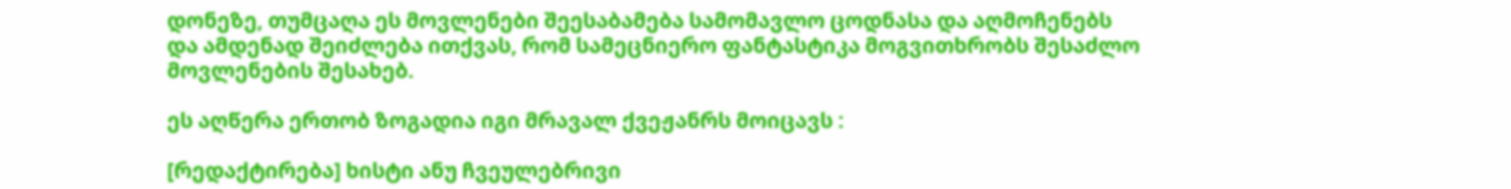დონეზე, თუმცაღა ეს მოვლენები შეესაბამება სამომავლო ცოდნასა და აღმოჩენებს და ამდენად შეიძლება ითქვას, რომ სამეცნიერო ფანტასტიკა მოგვითხრობს შესაძლო მოვლენების შესახებ.

ეს აღწერა ერთობ ზოგადია იგი მრავალ ქვეჟანრს მოიცავს :

[რედაქტირება] ხისტი ანუ ჩვეულებრივი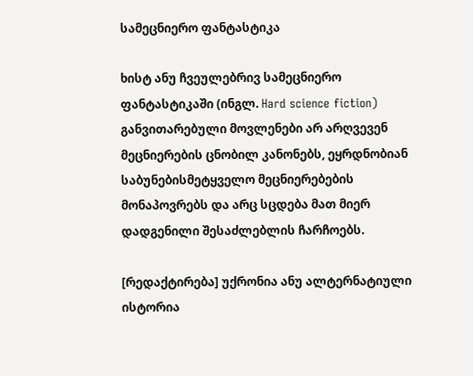სამეცნიერო ფანტასტიკა

ხისტ ანუ ჩვეულებრივ სამეცნიერო ფანტასტიკაში (ინგლ. Hard science fiction) განვითარებული მოვლენები არ არღვევენ მეცნიერების ცნობილ კანონებს, ეყრდნობიან საბუნებისმეტყველო მეცნიერებების მონაპოვრებს და არც სცდება მათ მიერ დადგენილი შესაძლებლის ჩარჩოებს.

[რედაქტირება] უქრონია ანუ ალტერნატიული ისტორია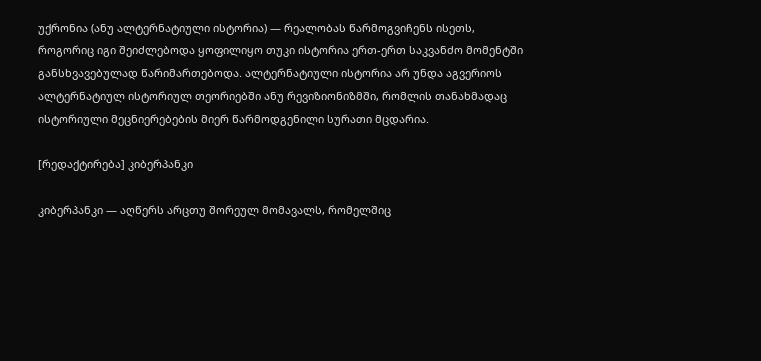უქრონია (ანუ ალტერნატიული ისტორია) — რეალობას წარმოგვიჩენს ისეთს, როგორიც იგი შეიძლებოდა ყოფილიყო თუკი ისტორია ერთ-ერთ საკვანძო მომენტში განსხვავებულად წარიმართებოდა. ალტერნატიული ისტორია არ უნდა აგვერიოს ალტერნატიულ ისტორიულ თეორიებში ანუ რევიზიონიზმში, რომლის თანახმადაც ისტორიული მეცნიერებების მიერ წარმოდგენილი სურათი მცდარია.

[რედაქტირება] კიბერპანკი

კიბერპანკი — აღწერს არცთუ შორეულ მომავალს, რომელშიც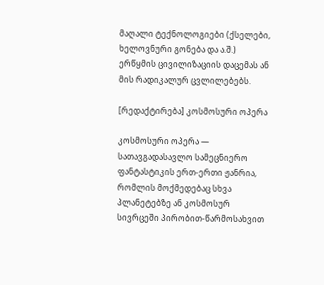მაღალი ტექნოლოგიები (ქსელები, ხელოვნური გონება და ა.შ.) ერწყმის ცივილიზაციის დაცემას ან მის რადიკალურ ცვლილებებს.

[რედაქტირება] კოსმოსური ოპერა

კოსმოსური ოპერა — სათავგადასავლო სამეცნიერო ფანტასტიკის ერთ-ერთი ჟანრია, რომლის მოქმედებაც სხვა პლანეტებზე ან კოსმოსურ სივრცეში პირობით-წარმოსახვით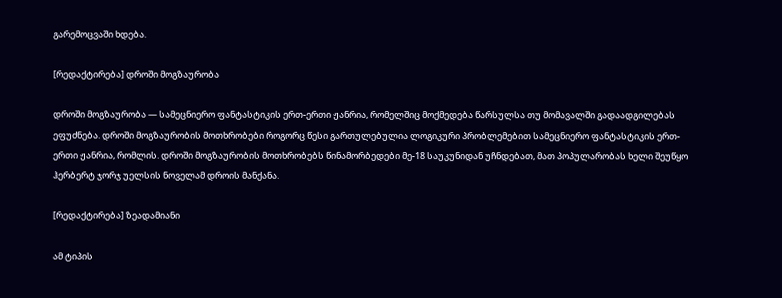გარემოცვაში ხდება.

[რედაქტირება] დროში მოგზაურობა

დროში მოგზაურობა — სამეცნიერო ფანტასტიკის ერთ-ერთი ჟანრია, რომელშიც მოქმედება წარსულსა თუ მომავალში გადაადგილებას ეფუძნება. დროში მოგზაურობის მოთხრობები როგორც წესი გართულებულია ლოგიკური პრობლემებით სამეცნიერო ფანტასტიკის ერთ-ერთი ჟანრია, რომლის. დროში მოგზაურობის მოთხრობებს წინამორბედები მე-18 საუკუნიდან უჩნდებათ, მათ პოპულარობას ხელი შეუწყო ჰერბერტ ჯორჯ უელსის ნოველამ დროის მანქანა.

[რედაქტირება] ზეადამიანი

ამ ტიპის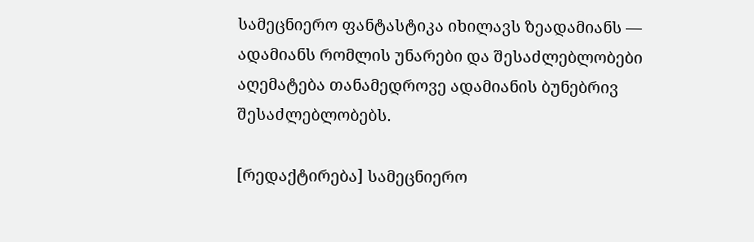სამეცნიერო ფანტასტიკა იხილავს ზეადამიანს — ადამიანს რომლის უნარები და შესაძლებლობები აღემატება თანამედროვე ადამიანის ბუნებრივ შესაძლებლობებს.

[რედაქტირება] სამეცნიერო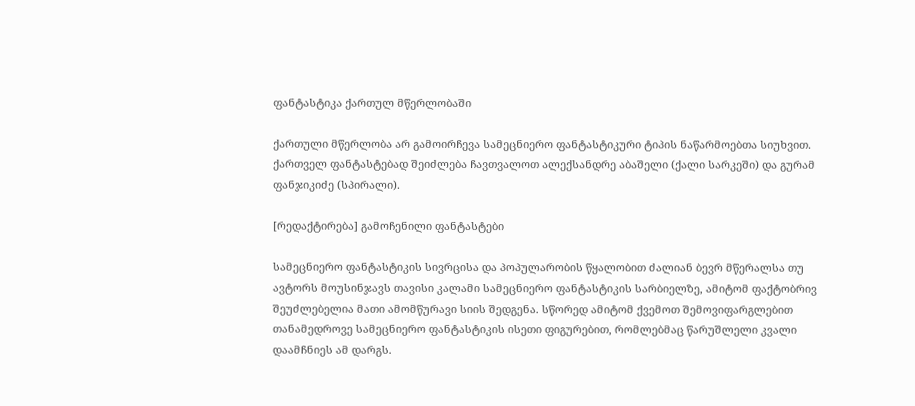ფანტასტიკა ქართულ მწერლობაში

ქართული მწერლობა არ გამოირჩევა სამეცნიერო ფანტასტიკური ტიპის ნაწარმოებთა სიუხვით. ქართველ ფანტასტებად შეიძლება ჩავთვალოთ ალექსანდრე აბაშელი (ქალი სარკეში) და გურამ ფანჯიკიძე (სპირალი).

[რედაქტირება] გამოჩენილი ფანტასტები

სამეცნიერო ფანტასტიკის სივრცისა და პოპულარობის წყალობით ძალიან ბევრ მწერალსა თუ ავტორს მოუსინჯავს თავისი კალამი სამეცნიერო ფანტასტიკის სარბიელზე, ამიტომ ფაქტობრივ შეუძლებელია მათი ამომწურავი სიის შედგენა. სწორედ ამიტომ ქვემოთ შემოვიფარგლებით თანამედროვე სამეცნიერო ფანტასტიკის ისეთი ფიგურებით, რომლებმაც წარუშლელი კვალი დაამჩნიეს ამ დარგს.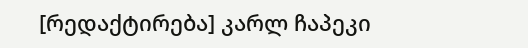[რედაქტირება] კარლ ჩაპეკი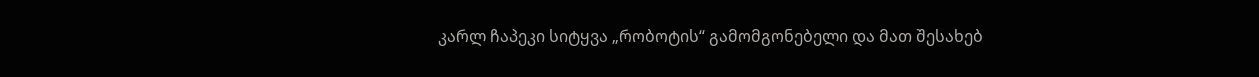კარლ ჩაპეკი სიტყვა „რობოტის“ გამომგონებელი და მათ შესახებ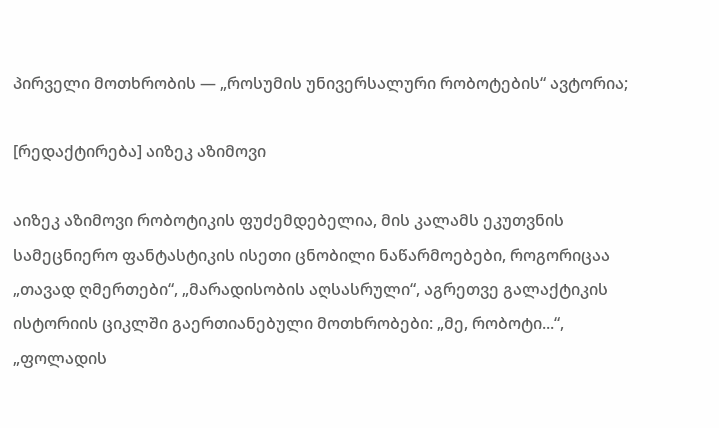პირველი მოთხრობის — „როსუმის უნივერსალური რობოტების“ ავტორია;

[რედაქტირება] აიზეკ აზიმოვი

აიზეკ აზიმოვი რობოტიკის ფუძემდებელია, მის კალამს ეკუთვნის სამეცნიერო ფანტასტიკის ისეთი ცნობილი ნაწარმოებები, როგორიცაა „თავად ღმერთები“, „მარადისობის აღსასრული“, აგრეთვე გალაქტიკის ისტორიის ციკლში გაერთიანებული მოთხრობები: „მე, რობოტი...“, „ფოლადის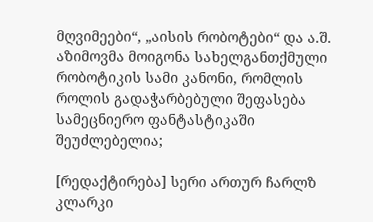მღვიმეები“, „აისის რობოტები“ და ა.შ. აზიმოვმა მოიგონა სახელგანთქმული რობოტიკის სამი კანონი, რომლის როლის გადაჭარბებული შეფასება სამეცნიერო ფანტასტიკაში შეუძლებელია;

[რედაქტირება] სერი ართურ ჩარლზ კლარკი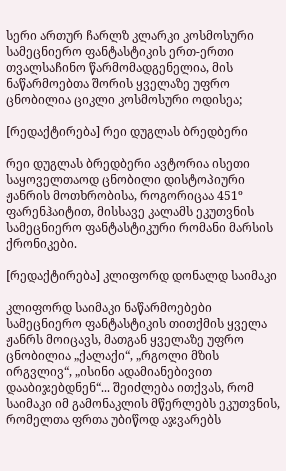სერი ართურ ჩარლზ კლარკი კოსმოსური სამეცნიერო ფანტასტიკის ერთ-ერთი თვალსაჩინო წარმომადგენელია, მის ნაწარმოებთა შორის ყველაზე უფრო ცნობილია ციკლი კოსმოსური ოდისეა;

[რედაქტირება] რეი დუგლას ბრედბერი

რეი დუგლას ბრედბერი ავტორია ისეთი საყოველთაოდ ცნობილი დისტოპიური ჟანრის მოთხრობისა, როგორიცაა 451º ფარენჰაიტით, მისსავე კალამს ეკუთვნის სამეცნიერო ფანტასტიკური რომანი მარსის ქრონიკები.

[რედაქტირება] კლიფორდ დონალდ საიმაკი

კლიფორდ საიმაკი ნაწარმოებები სამეცნიერო ფანტასტიკის თითქმის ყველა ჟანრს მოიცავს, მათგან ყველაზე უფრო ცნობილია „ქალაქი“, „რგოლი მზის ირგვლივ“, „ისინი ადამიანებივით დააბიჯებდნენ“... შეიძლება ითქვას, რომ საიმაკი იმ გამონაკლის მწერლებს ეკუთვნის, რომელთა ფრთა უბიწოდ აჯვარებს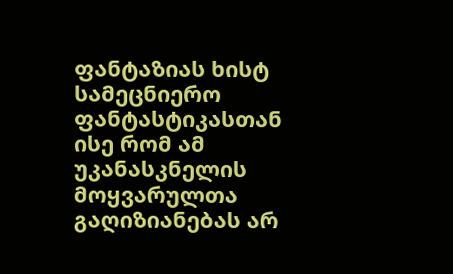ფანტაზიას ხისტ სამეცნიერო ფანტასტიკასთან ისე რომ ამ უკანასკნელის მოყვარულთა გაღიზიანებას არ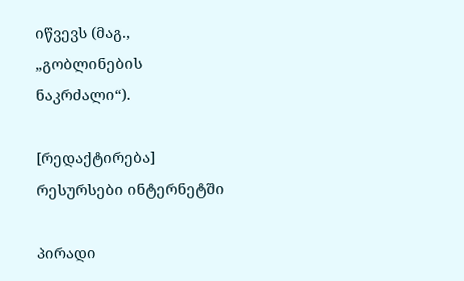იწვევს (მაგ., „გობლინების ნაკრძალი“).

[რედაქტირება] რესურსები ინტერნეტში

პირადი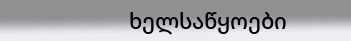ხელსაწყოები